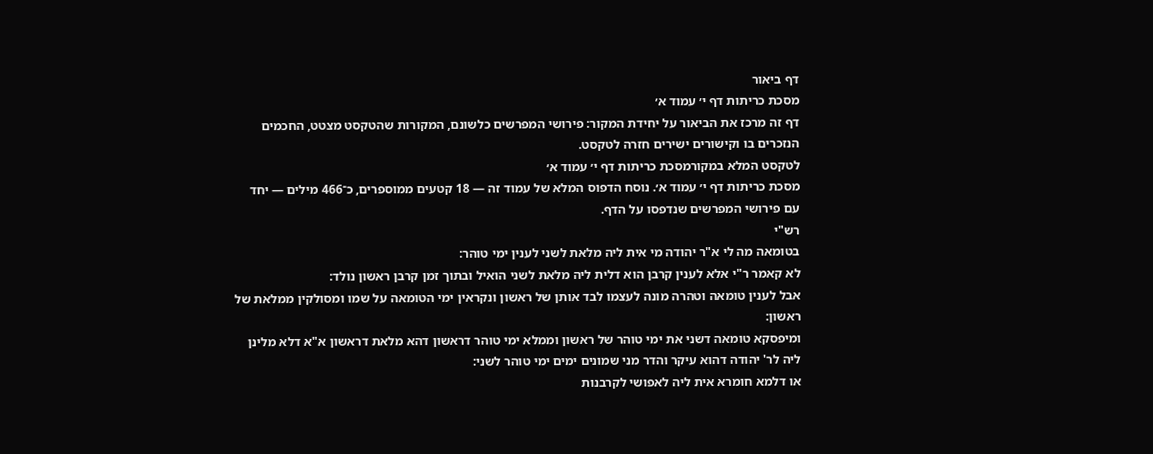דף ביאור
מסכת כריתות דף י׳ עמוד א׳
דף זה מרכז את הביאור על יחידת המקור: פירושי המפרשים כלשונם, המקורות שהטקסט מצטט, החכמים הנזכרים בו וקישורים ישירים חזרה לטקסט.
לטקסט המלא במקורמסכת כריתות דף י׳ עמוד א׳
מסכת כריתות דף י׳ עמוד א׳. נוסח הדפוס המלא של עמוד זה — 18 קטעים ממוספרים, כ־466 מילים — יחד עם פירושי המפרשים שנדפסו על הדף.
רש"י
בטומאה מה לי א"ר יהודה מי אית ליה מלאת לשני לענין ימי טוהר:
לא קאמר ר"י אלא לענין קרבן הוא דלית ליה מלאת לשני הואיל ובתוך זמן קרבן ראשון נולד:
אבל לענין טומאה וטהרה מונה לעצמו לבד אותן של ראשון ונקראין ימי הטומאה על שמו ומסולקין ממלאת של ראשון:
ומיפסקא טומאה דשני את ימי טוהר של ראשון וממלא ימי טוהר דראשון דהא מלאת דראשון א"א דלא מלינן ליה לר' יהודה דהוא עיקר והדר מני שמונים ימים ימי טוהר לשני:
או דלמא חומרא אית ליה לאפושי לקרבנות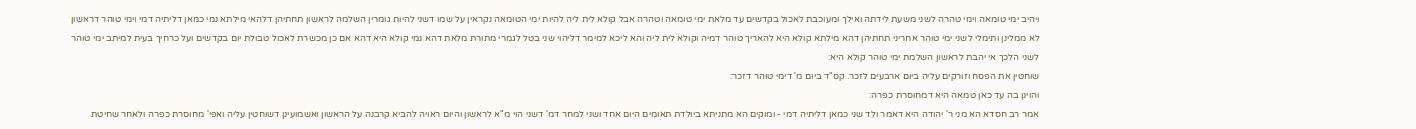ויהיב ימי טומאה וימי טהרה לשני משעת לידתה ואילך ומעוכבת לאכול בקדשים עד מלאת ימי טומאה וטהרה אבל קולא לית ליה להיות ימי הטומאה נקראין על שמו דשני להיות גומרין השלמה לראשון תחתיהן דלהאי מילתא נמי כמאן דליתיה דמי וימי טוהר דראשון לא ממלינן ותימלי לשני ימי טוהר אחריני תחתיהן דהא מילתא קולא היא להאריך טוהר דמיה וקולא לית ליה והא ליכא למימר דליהוי שני בטל לגמרי מתורת מלאת דהא נמי קולא היא דהא אם כן מכשרת לאכול טבולת יום בקדשים ועל כרחיך בעית למיתב ימי טוהר לשני הלכך אי יהבת לראשון השלמת ימי טוהר קולא היא:
שוחטין את הפסח וזורקים עליה ביום ארבעים לזכר. קס"ד ביום מ' דימי טוהר דזכר:
והוינן בה עד כאן טמאה היא דמחוסרת כפרה:
אמר רב חסדא הא מני ר' יהודה היא דאמר ולד שני כמאן דליתיה דמי - ומוקים הא מתניתא ביולדת תאומים היום אחד ושני למחר דמ' דשני הוי מ"א לראשון והיום ראויה להביא קרבנה על הראשון ואשמועינן דשוחטין עליה ואפי' מחוסרת כפרה ולאחר שחיטת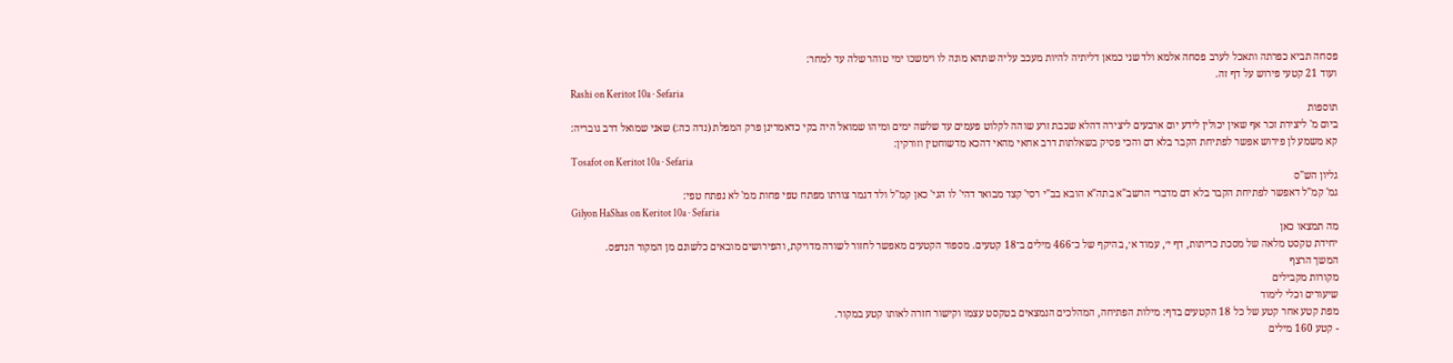פסחה תביא כפרתה ותאכל לערב פסחה אלמא ולד שני כמאן דליתיה להיות מעכב עליה שתהא מונה לו וימשכו ימי טוהר שלה עד למחר:
ועוד 21 קטעי פירוש על דף זה.
Rashi on Keritot 10a · Sefaria
תוספות
ביום מ' ליצירת זכר אף שאין יכולין לידע יום ארבעים ליצירה דהלא שכבת זרע שוהה לקלוט פעמים עד שלשה ימים ומיהו שמואל היה בקי כדאמרינן פרק המפלת (נדה כה:) שאני שמואל דרב גובריה:
קא משמע לן פירוש אפשר לפתיחת הקבר בלא דם והכי פסיק בשאלתות דרב אחאי מהאי דהכא מדשוחטין וזורקין:
Tosafot on Keritot 10a · Sefaria
גליון הש"ס
גמ' קמ"ל דאפשר לפתיחת הקבר בלא דם מדברי הרשב"א בתה"א הובא בב"י רסי' קצד מבואר דהי' לו הגי' כאן קמ"ל ולד דגמר צורתו מפתח טפי פחות ממ' לא נפתח טפי:
Gilyon HaShas on Keritot 10a · Sefaria
מה תמצאו כאן
יחידת טקסט מלאה של מסכת כריתות, דף י׳, עמוד א׳, בהיקף של כ־466 מילים ב־18 קטעים. מספור הקטעים מאפשר לחזור לשורה מדויקת, והפירושים מובאים כלשונם מן המקור הנדפס.
המשך הרצף
מקורות מקבילים
שיעורים וכלי לימוד
מפת קטע אחר קטע של כל 18 הקטעים בדף: מילות הפתיחה, המהלכים הנמצאים בטקסט עצמו וקישור חזרה לאותו קטע במקור.
- קטע 160 מילים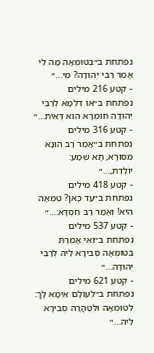נפתחת ב״בְּטוּמְאָה מָה לִי אָמַר רַבִּי יְהוּדָה? מִי…״
- קטע 216 מילים
נפתחת ב״אוֹ דִלְמָא לְרַבִּי יְהוּדָה חוּמְרָא הוּא דְּאִית…״
- קטע 316 מילים
נפתחת ב״אָמַר רַב הוּנָא מִסּוּרָא, תָּא שְׁמַע: יוֹלֶדֶת,…״
- קטע 418 מילים
נפתחת ב״עַד כָּאן? טְמֵאָה הִיא! וְאָמַר רַב חִסְדָּא:…״
- קטע 537 מילים
נפתחת ב״וְאִי אָמְרַתְּ בְּטוּמְאָה סְבִירָא לֵיהּ לְרַבִּי יְהוּדָה…״
- קטע 621 מילים
נפתחת ב״לְעוֹלָם אֵימָא לָךְ: לְטוּמְאָה וּלְטׇהֳרָה סְבִירָא לֵיהּ…״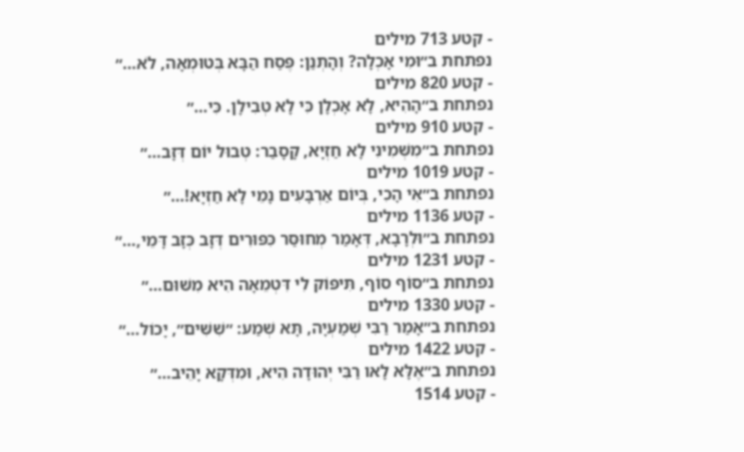- קטע 713 מילים
נפתחת ב״וּמִי אָכְלָה? וְהָתְנַן: פֶּסַח הַבָּא בְּטוּמְאָה, לֹא…״
- קטע 820 מילים
נפתחת ב״הָהִיא, לָא אָכְלָן כִּי לָא טְבִילָן. כִּי…״
- קטע 910 מילים
נפתחת ב״מִשְּׁמִינִי לָא חַזְיָא, קָסָבַר: טְבוּל יוֹם דְּזָב…״
- קטע 1019 מילים
נפתחת ב״אִי הָכִי, בְּיוֹם אַרְבָּעִים נָמֵי לָא חַזְיָא!…״
- קטע 1136 מילים
נפתחת ב״וּלְרָבָא, דְּאָמַר מְחוּסַּר כִּפּוּרִים דְּזָב כְּזָב דָּמֵי,…״
- קטע 1231 מילים
נפתחת ב״סוֹף סוֹף, תִּיפּוֹק לִי דִּטְמֵאָה הִיא מִשּׁוּם…״
- קטע 1330 מילים
נפתחת ב״אָמַר רַבִּי שְׁמַעְיָה, תָּא שְׁמַע: ״שִׁשִּׁים״, יָכוֹל…״
- קטע 1422 מילים
נפתחת ב״אֶלָּא לָאו רַבִּי יְהוּדָה הִיא, וּמִדְּקָא יָהֵיב…״
- קטע 1514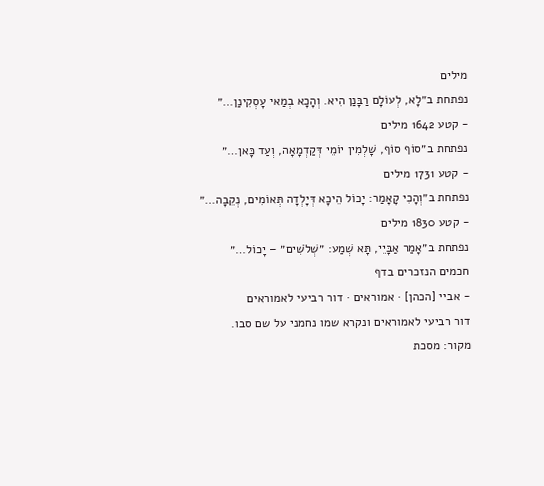מילים
נפתחת ב״לָא, לְעוֹלָם רַבָּנַן הִיא. וְהָכָא בְמַאי עָסְקִינַן…״
- קטע 1642 מילים
נפתחת ב״סוֹף סוֹף, שָׁלְמִין יוֹמֵי דְּקַדְמָאָה, וְעַד כָּאן…״
- קטע 1731 מילים
נפתחת ב״וְהָכִי קָאָמַר: יָכוֹל הֵיכָא דְּיָלְדָה תְּאוֹמִים, נְקֵבָה…״
- קטע 1830 מילים
נפתחת ב״אָמַר אַבָּיֵי, תָּא שְׁמַע: ״שְׁלֹשִׁים״ – יָכוֹל…״
חכמים הנזכרים בדף
- אביי [הכהן] · אמוראים · דור רביעי לאמוראים
דור רביעי לאמוראים ונקרא שמו נחמני על שם סבו.
מקור: מסכת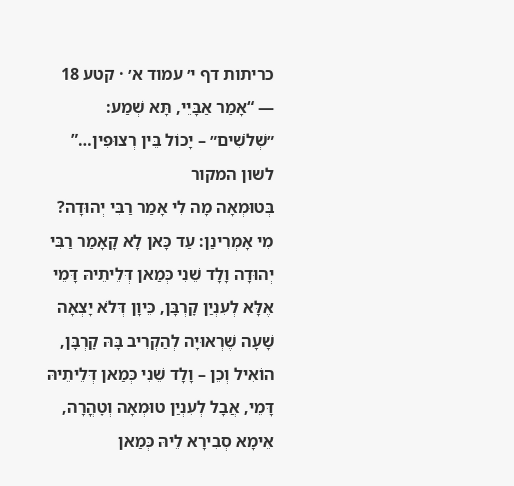כריתות דף י׳ עמוד א׳ · קטע 18 — “אָמַר אַבָּיֵי, תָּא שְׁמַע: ״שְׁלֹשִׁים״ – יָכוֹל בֵּין רְצוּפִין…”
לשון המקור
בְּטוּמְאָה מָה לִי אָמַר רַבִּי יְהוּדָה? מִי אָמְרִינַן: עַד כָּאן לָא קָאָמַר רַבִּי יְהוּדָה וָלָד שֵׁנִי כְּמַאן דְּלֵיתֵיהּ דָּמֵי אֶלָּא לְעִנְיַן קׇרְבָּן, כֵּיוָן דְּלֹא יָצְאָה שָׁעָה שֶׁרְאוּיָה לְהַקְרִיב בָּהּ קׇרְבָּן, הוֹאִיל וְכֵן – וָלָד שֵׁנִי כְּמַאן דְּלֵיתֵיהּ דָּמֵי, אֲבָל לְעִנְיַן טוּמְאָה וְטׇהֳרָה, אֵימָא סְבִירָא לֵיהּ כְּמַאן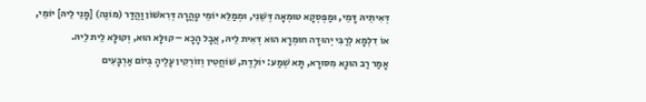דְּאִיתֵיהּ דָּמֵי, וּמַפְסְקָא טוּמְאָה דְּשֵׁנִי, וּמְמַלֵּא יוֹמֵי טׇהֳרָה דְּרִאשׁוֹן וַהֲדַר (מוֹנֶה) [מָנֵי לֵיהּ] יוֹמֵי,
אוֹ דִלְמָא לְרַבִּי יְהוּדָה חוּמְרָא הוּא דְּאִית לֵיהּ, אֲבָל הָכָא – קוּלָּא הוּא, וְקוּלָּא לֵית לֵיהּ.
אָמַר רַב הוּנָא מִסּוּרָא, תָּא שְׁמַע: יוֹלֶדֶת, שׁוֹחֲטִין וְזוֹרְקִין עָלֶיהָ בְּיוֹם אַרְבָּעִים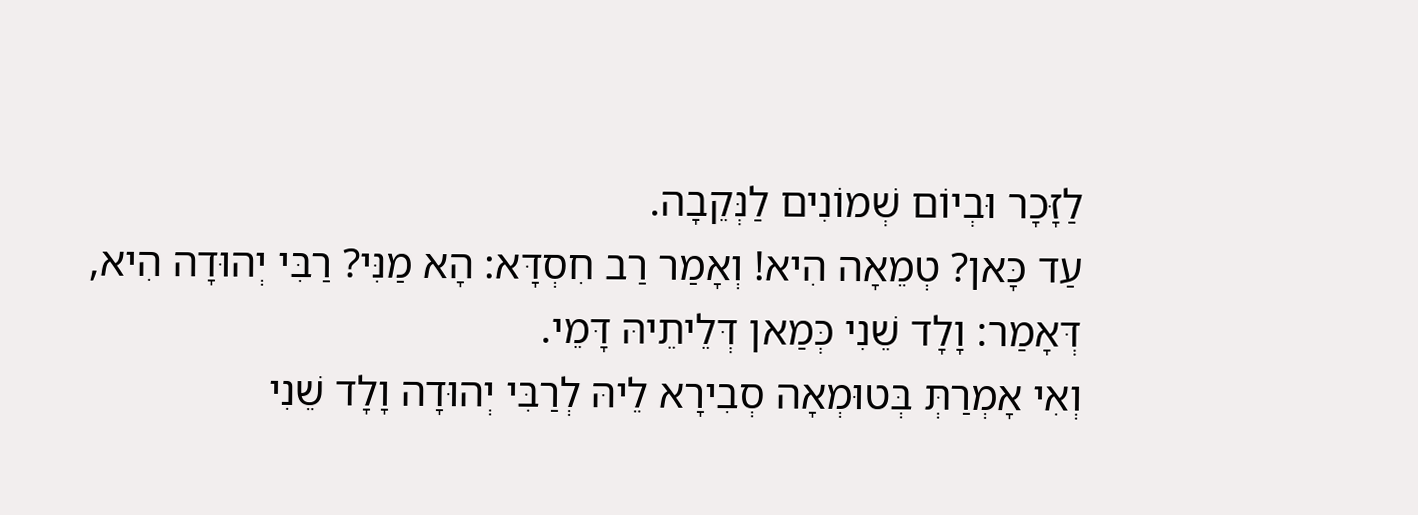לַזָּכָר וּבְיוֹם שְׁמוֹנִים לַנְּקֵבָה.
עַד כָּאן? טְמֵאָה הִיא! וְאָמַר רַב חִסְדָּא: הָא מַנִּי? רַבִּי יְהוּדָה הִיא, דְּאָמַר: וָלָד שֵׁנִי כְּמַאן דְּלֵיתֵיהּ דָּמֵי.
וְאִי אָמְרַתְּ בְּטוּמְאָה סְבִירָא לֵיהּ לְרַבִּי יְהוּדָה וָלָד שֵׁנִי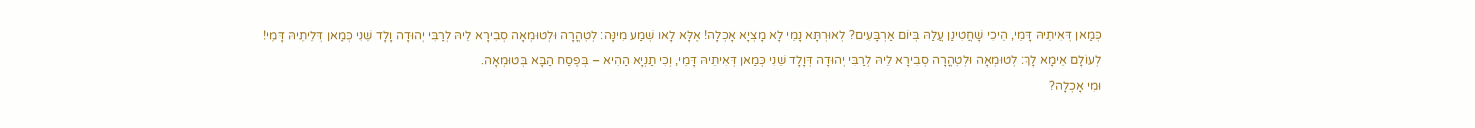כְּמַאן דְּאִיתֵיהּ דָּמֵי, הֵיכִי שָׁחֲטִינַן עֲלַהּ בְּיוֹם אַרְבָּעִים? לְאוּרְתָּא נָמֵי לָא מָצְיָא אָכְלָה! אֶלָּא לָאו שְׁמַע מִינָּה: לְטׇהֳרָה וּלְטוּמְאָה סְבִירָא לֵיהּ לְרַבִּי יְהוּדָה וָלָד שֵׁנִי כְּמַאן דְּלֵיתֵיהּ דָּמֵי!
לְעוֹלָם אֵימָא לָךְ: לְטוּמְאָה וּלְטׇהֳרָה סְבִירָא לֵיהּ לְרַבִּי יְהוּדָה דְּוָלָד שֵׁנִי כְּמַאן דְּאִיתֵיהּ דָּמֵי, וְכִי תַנְיָא הַהִיא – בְּפֶסַח הַבָּא בְּטוּמְאָה.
וּמִי אָכְלָה?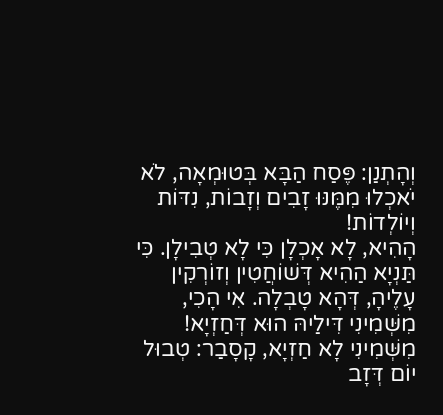וְהָתְנַן: פֶּסַח הַבָּא בְּטוּמְאָה, לֹא יֹאכְלוּ מִמֶּנּוּ זָבִים וְזָבוֹת, נִדּוֹת וְיוֹלְדוֹת!
הָהִיא, לָא אָכְלָן כִּי לָא טְבִילָן. כִּי תַּנְיָא הַהִיא דְּשׁוֹחֲטִין וְזוֹרְקִין עָלֶיהָ, דְּהָא טָבְלָה. אִי הָכִי, מִשְּׁמִינִי דִּילַיהּ הוּא דְּחַזְיָא!
מִשְּׁמִינִי לָא חַזְיָא, קָסָבַר: טְבוּל יוֹם דְּזָב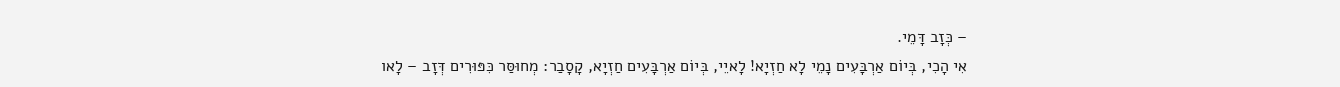– כְּזָב דָּמֵי.
אִי הָכִי, בְּיוֹם אַרְבָּעִים נָמֵי לָא חַזְיָא! לָאיֵי, בְּיוֹם אַרְבָּעִים חַזְיָא, קָסָבַר: מְחוּסַּר כִּפּוּרִים דְּזָב – לָאו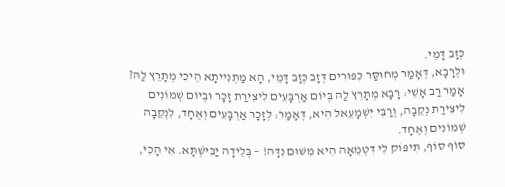כְּזָב דָּמֵי.
וּלְרָבָא, דְּאָמַר מְחוּסַּר כִּפּוּרִים דְּזָב כְּזָב דָּמֵי, הָא מַתְנִייתָא הֵיכִי מְתָרֵץ לַהּ? אָמַר רַב אָשֵׁי: רָבָא מְתָרֵץ לַהּ בְּיוֹם אַרְבָּעִים לִיצִירַת זָכָר וּבְיוֹם שְׁמוֹנִים לִיצִירַת נְקֵבָה, וְרַבִּי יִשְׁמָעֵאל הִיא, דְּאָמַר: לְזָכָר אַרְבָּעִים וְאֶחָד, לִנְקֵבָה שְׁמוֹנִים וְאֶחָד.
סוֹף סוֹף, תִּיפּוֹק לִי דִּטְמֵאָה הִיא מִשּׁוּם נִדָּה! – בְּלֵידָה יַבִּישְׁתָּא. אִי הָכִי,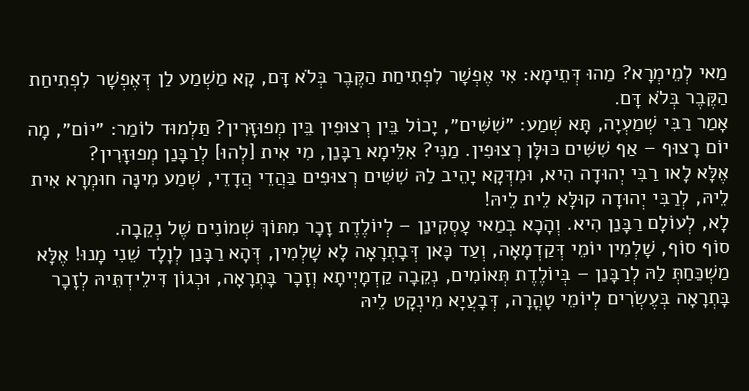מַאי לְמֵימְרָא? מַהוּ דְּתֵימָא: אִי אֶפְשָׁר לִפְתִיחַת הַקֶּבֶר בְּלֹא דָּם, קָא מַשְׁמַע לַן דְּאֶפְשָׁר לִפְתִיחַת הַקֶּבֶר בְּלֹא דָּם.
אָמַר רַבִּי שְׁמַעְיָה, תָּא שְׁמַע: ״שִׁשִּׁים״, יָכוֹל בֵּין רְצוּפִין בֵּין מְפוּזָּרִין? תַּלְמוּד לוֹמַר: ״יוֹם״, מָה יוֹם רָצוּף – אַף שִׁשִּׁים כּוּלָּן רְצוּפִין. מַנִּי? אִלֵּימָא רַבָּנַן, מִי אִית [לְהוּ] לְרַבָּנַן מְפוּזָּרִין?
אֶלָּא לָאו רַבִּי יְהוּדָה הִיא, וּמִדְּקָא יָהֵיב לַהּ שִׁשִּׁים רְצוּפִים בַּהֲדֵי הֲדָדֵי, שְׁמַע מִינָּה חוּמְרָא אִית לֵיהּ, לְרַבִּי יְהוּדָה קוּלָּא לֵית לֵיהּ!
לָא, לְעוֹלָם רַבָּנַן הִיא. וְהָכָא בְמַאי עָסְקִינַן – לְיוֹלֶדֶת זָכָר מִתּוֹךְ שְׁמוֹנִים שֶׁל נְקֵבָה.
סוֹף סוֹף, שָׁלְמִין יוֹמֵי דְּקַדְמָאָה, וְעַד כָּאן דְּבָתְרָאָה לָא שָׁלְמִין, דְּהָא רַבָּנַן לְוָלָד שֵׁנִי מָנוּ! אֶלָּא מַשְׁכַּחַתְּ לַהּ לְרַבָּנַן – בְּיוֹלֶדֶת תְּאוֹמִים, נְקֵבָה קַדְמָיְיתָא וְזָכָר בָּתְרָאָה, וּכְגוֹן דִּילֵידְתֵּיהּ לְזָכָר בָּתְרָאָה בְּעֶשְׂרִים לְיוֹמֵי טׇהֳרָה, דְּבָעֲיָא מִינְקָט לֵיהּ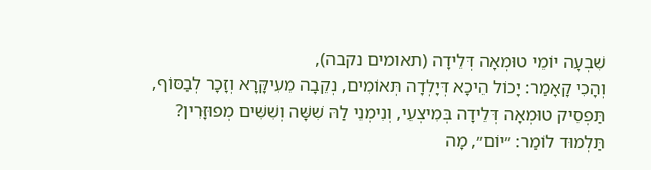שִׁבְעָה יוֹמֵי טוּמְאָה דְּלֵידָה (תאומים נקבה),
וְהָכִי קָאָמַר: יָכוֹל הֵיכָא דְּיָלְדָה תְּאוֹמִים, נְקֵבָה מֵעִיקָּרָא וְזָכָר לְבַסּוֹף, תַּפְסֵיק טוּמְאָה דְּלֵידָה בְּמִיצְעֵי, וְנִימְנֵי לַהּ שִׁשָּׁה וְשִׁשִּׁים מְפוּזָּרִין? תַּלְמוּד לוֹמַר: ״יוֹם״, מָה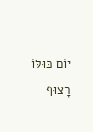יוֹם כּוּלּוֹ רָצוּף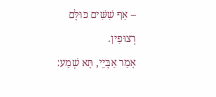– אַף שִׁשִּׁים כּוּלָּם רְצוּפִין.
אָמַר אַבָּיֵי, תָּא שְׁמַע: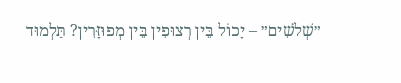״שְׁלֹשִׁים״ – יָכוֹל בֵּין רְצוּפִין בֵּין מְפוּזָּרִין? תַּלְמוּד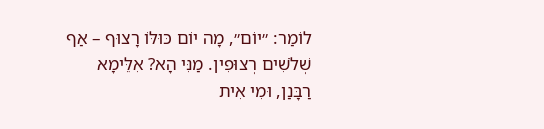לוֹמַר: ״יוֹם״, מָה יוֹם כּוּלּוֹ רָצוּף – אַף שְׁלֹשִׁים רְצוּפִין. מַנִּי הָא? אִלֵּימָא רַבָּנַן, וּמִי אִית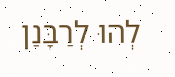לְהוּ לְרַבָּנַן